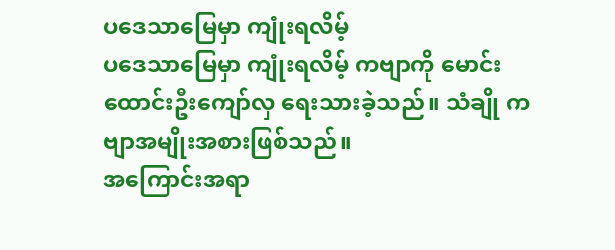ပဒေသာမြေမှာ ကျုံးရလိမ့်
ပဒေသာမြေမှာ ကျုံးရလိမ့် ကဗျာကို မောင်းထောင်းဦးကျော်လှ ရေးသားခဲ့သည်။ သံချို ကဗျာအမျိုးအစားဖြစ်သည်။
အကြောင်းအရာ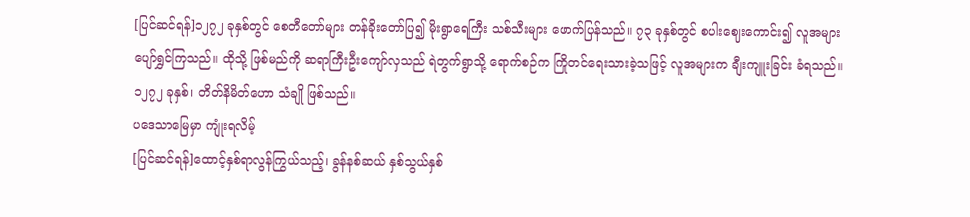[ပြင်ဆင်ရန်]၁၂၇၂ ခုနှစ်တွင် စေတီတော်များ တန်ခိုးတော်ပြ၍ မိုးရွာရေကြီး သစ်သီးများ ဖောက်ပြန်သည်။ ၇၃ ခုနှစ်တွင် စပါးဈေးကောင်း၍ လူအများ ပျော်ရွှင်ကြသည်။ ထိုသို့ ဖြစ်မည်ကို ဆရာကြီးဦးကျော်လှသည် ရဲတွက်ရွာသို့ ရောက်စဉ်က ကြိုတင်ရေးသားခဲ့သဖြင့် လူအများက ချီးကျူးခြင်း ခံရသည်။ ၁၂၇၂ ခုနှစ်၊ တိတ်နိမိတ်ဟော သံချို ဖြစ်သည်။
ပဒေသာမြေမှာ ကျုံးရလိမ့်
[ပြင်ဆင်ရန်]ထောင့်နှစ်ရာလွန်ကြွယ်သည့်၊ ခွန်နစ်ဆယ် နှစ်သွယ်နှစ်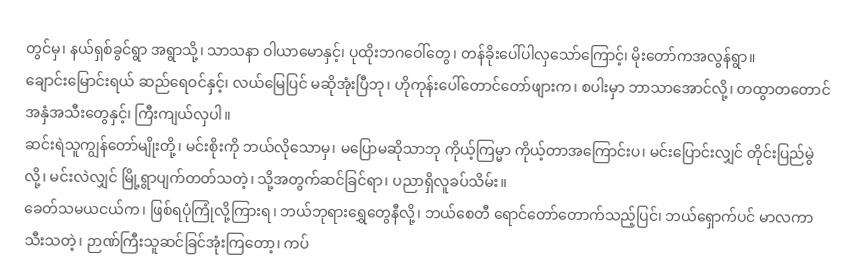တွင်မှ၊ နယ်ရှစ်ခွင်ရွာ အရွာသို့၊ သာသနာ ဝါယာမောနှင့်၊ ပုထိုးဘဂဝေါ်တွေ၊ တန်ခိုးပေါ်ပါလှသော်ကြောင့်၊ မိုးတော်ကအလွန်ရွာ။
ချောင်းမြောင်းရယ် ဆည်ရေဝင်နှင့်၊ လယ်မြေပြင် မဆိုအုံးပြီဘု၊ ဟိုကုန်းပေါ်တောင်တော်ဖျားက၊ စပါးမှာ ဘာသာအောင်လို့၊ တထွာတတောင်အနှံအသီးတွေနှင့်၊ ကြီးကျယ်လှပါ။
ဆင်းရဲသူကျွန်တော်မျိုးတို့၊ မင်းစိုးကို ဘယ်လိုသောမှ၊ မပြောမဆိုသာဘု ကိုယ့်ကြမ္မာ ကိုယ့်တာအကြောင်းပ၊ မင်းပြောင်းလျှင် တိုင်းပြည်မွဲလို့၊ မင်းလဲလျှင် မြို့ရွာပျက်တတ်သတဲ့၊ သို့အတွက်ဆင်ခြင်ရာ၊ ပညာရှိလူခပ်သိမ်း။
ခေတ်သမယငယ်က၊ ဖြစ်ရပုံကြုံလို့ကြားရ၊ ဘယ်ဘုရားရွှေတွေနီလို့၊ ဘယ်စေတီ ရောင်တော်တောက်သည့်ပြင်၊ ဘယ်ရှောက်ပင် မာလကာသီးသတဲ့၊ ဉာဏ်ကြီးသူဆင်ခြင်အုံးကြတော့၊ ကပ်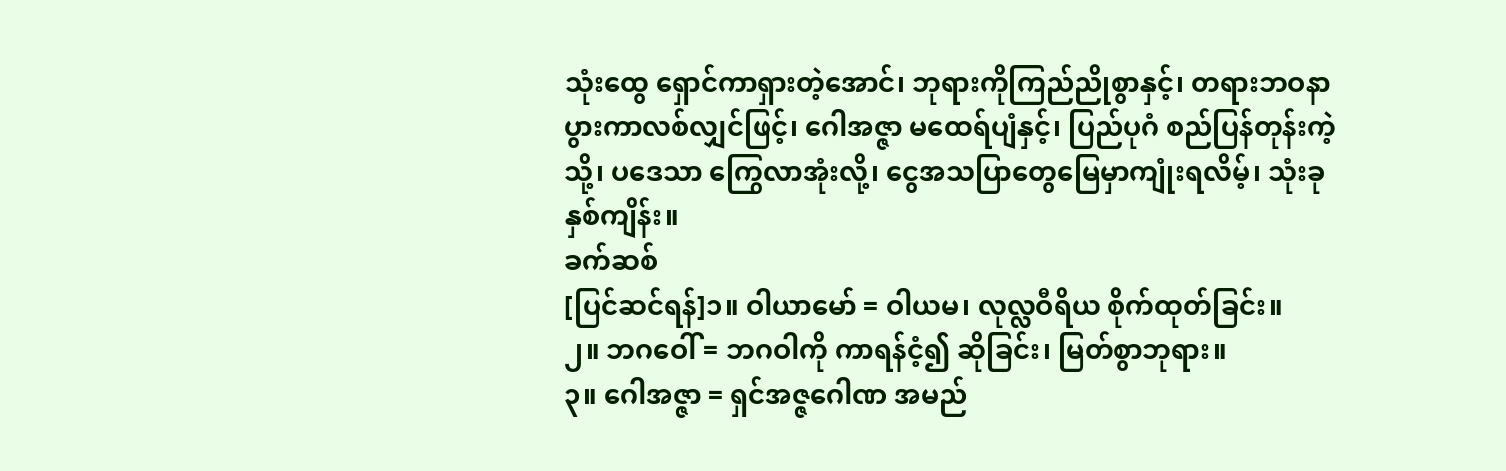သုံးထွေ ရှောင်ကာရှားတဲ့အောင်၊ ဘုရားကိုကြည်ညိုစွာနှင့်၊ တရားဘဝနာ ပွားကာလစ်လျှင်ဖြင့်၊ ဂေါအဇ္ဇာ မထေရ်ပျံနှင့်၊ ပြည်ပုဂံ စည်ပြန်တုန်းကဲ့သို့၊ ပဒေသာ ကြွေလာအုံးလို့၊ ငွေအသပြာတွေမြေမှာကျုံးရလိမ့်၊ သုံးခုနှစ်ကျိန်း။
ခက်ဆစ်
[ပြင်ဆင်ရန်]၁။ ဝါယာမော် = ဝါယမ၊ လုလ္လဝီရိယ စိုက်ထုတ်ခြင်း။
၂။ ဘဂဝေါ် = ဘဂဝါကို ကာရန်ငံ့၍ ဆိုခြင်း၊ မြတ်စွာဘုရား။
၃။ ဂေါအဇ္ဇာ = ရှင်အဇ္ဇဂေါဏ အမည်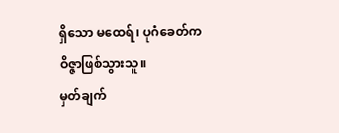ရှိသော မထေရ်၊ ပုဂံခေတ်က ဝိဇ္ဇာဖြစ်သွားသူ။
မှတ်ချက်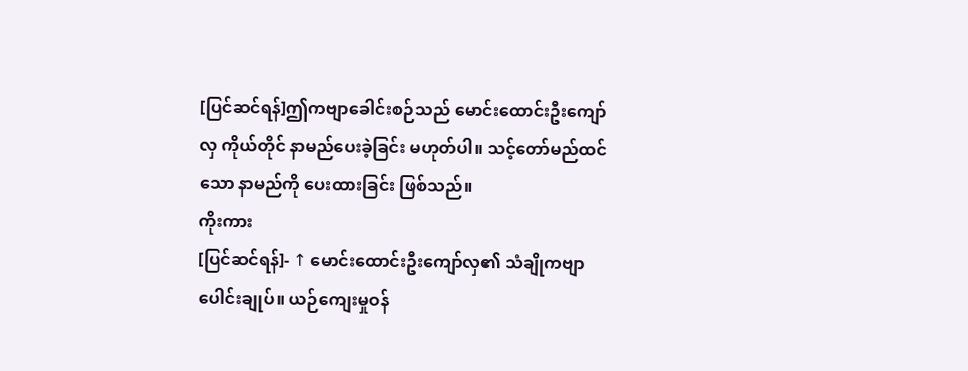[ပြင်ဆင်ရန်]ဤကဗျာခေါင်းစဉ်သည် မောင်းထောင်းဦးကျော်လှ ကိုယ်တိုင် နာမည်ပေးခဲ့ခြင်း မဟုတ်ပါ။ သင့်တော်မည်ထင်သော နာမည်ကို ပေးထားခြင်း ဖြစ်သည်။
ကိုးကား
[ပြင်ဆင်ရန်]- ↑ မောင်းထောင်းဦးကျော်လှ၏ သံချိုကဗျာပေါင်းချုပ်။ ယဉ်ကျေးမှုဝန်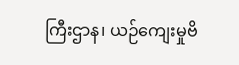ကြီးဌာန၊ ယဉ်ကျေးမှုဗိ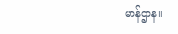မာန်ဌာန။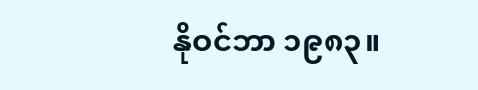နိုဝင်ဘာ ၁၉၈၃။